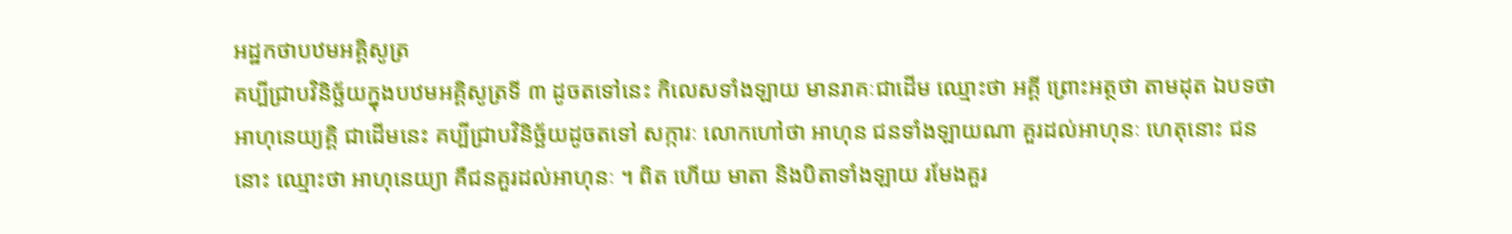អដ្ឋកថាបឋមអគ្គិសូត្រ
គប្បីជ្រាបវិនិច្ឆ័យក្នុងបឋមអគ្គិសូត្រទី ៣ ដូចតទៅនេះ កិលេសទាំងឡាយ មានរាគៈជាដើម ឈ្មោះថា អគ្គី ព្រោះអត្ថថា តាមដុត ឯបទថា អាហុនេយ្យគ្គិ ជាដើមនេះ គប្បីជ្រាបវិនិច្ឆ័យដូចតទៅ សក្ការៈ លោកហៅថា អាហុន ជនទាំងឡាយណា គួរដល់អាហុនៈ ហេតុនោះ ជននោះ ឈ្មោះថា អាហុនេយ្យា គឺជនគួរដល់អាហុនៈ ។ ពិត ហើយ មាតា និងបិតាទាំងឡាយ រមែងគួរ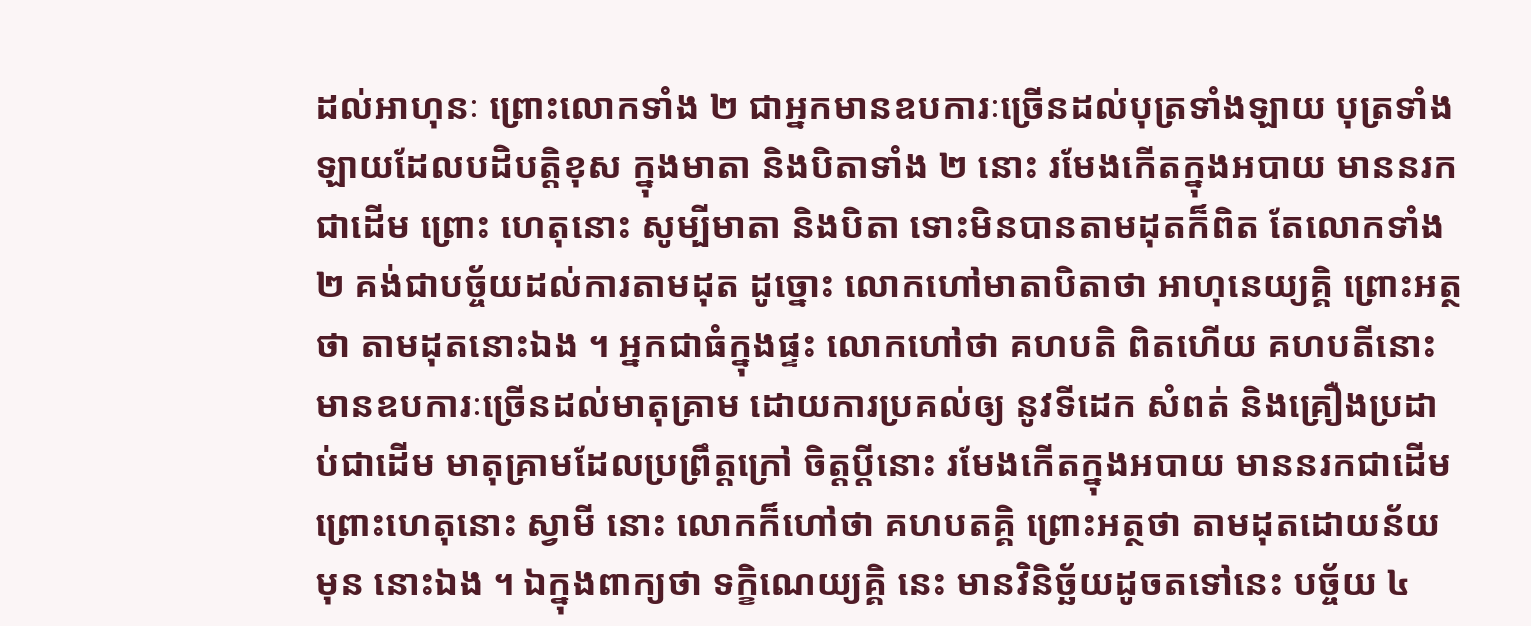ដល់អាហុនៈ ព្រោះលោកទាំង ២ ជាអ្នកមានឧបការៈច្រើនដល់បុត្រទាំងឡាយ បុត្រទាំងឡាយដែលបដិបត្តិខុស ក្នុងមាតា និងបិតាទាំង ២ នោះ រមែងកើតក្នុងអបាយ មាននរកជាដើម ព្រោះ ហេតុនោះ សូម្បីមាតា និងបិតា ទោះមិនបានតាមដុតក៏ពិត តែលោកទាំង ២ គង់ជាបច្ច័យដល់ការតាមដុត ដូច្នោះ លោកហៅមាតាបិតាថា អាហុនេយ្យគ្គិ ព្រោះអត្ថថា តាមដុតនោះឯង ។ អ្នកជាធំក្នុងផ្ទះ លោកហៅថា គហបតិ ពិតហើយ គហបតីនោះមានឧបការៈច្រើនដល់មាតុគ្រាម ដោយការប្រគល់ឲ្យ នូវទីដេក សំពត់ និងគ្រឿងប្រដាប់ជាដើម មាតុគ្រាមដែលប្រព្រឹត្តក្រៅ ចិត្តប្តីនោះ រមែងកើតក្នុងអបាយ មាននរកជាដើម ព្រោះហេតុនោះ ស្វាមី នោះ លោកក៏ហៅថា គហបតគ្គិ ព្រោះអត្ថថា តាមដុតដោយន័យមុន នោះឯង ។ ឯក្នុងពាក្យថា ទក្ខិណេយ្យគ្គិ នេះ មានវិនិច្ឆ័យដូចតទៅនេះ បច្ច័យ ៤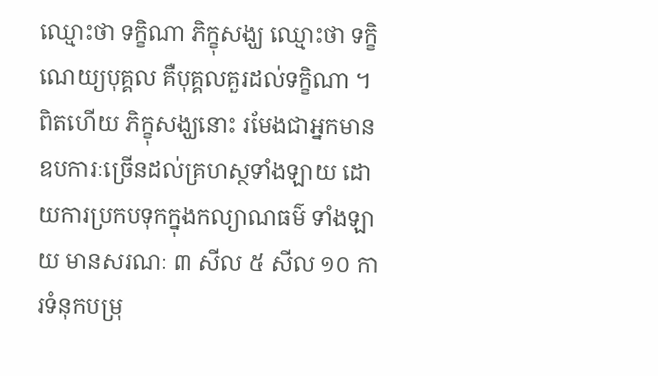ឈ្មោះថា ទក្ខិណា ភិក្ខុសង្ឃ ឈ្មោះថា ទក្ខិណេយ្យបុគ្គល គឺបុគ្គលគួរដល់ទក្ខិណា ។ ពិតហើយ ភិក្ខុសង្ឃនោះ រមែងជាអ្នកមាន ឧបការៈច្រើនដល់គ្រហស្ថទាំងឡាយ ដោយការប្រកបទុកក្នុងកល្យាណធម៌ ទាំងឡាយ មានសរណៈ ៣ សីល ៥ សីល ១០ ការទំនុកបម្រុ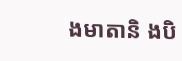ងមាតានិ ងបិ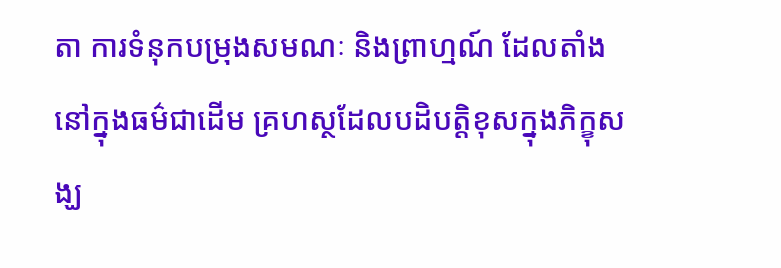តា ការទំនុកបម្រុងសមណៈ និងព្រាហ្មណ៍ ដែលតាំងនៅក្នុងធម៌ជាដើម គ្រហស្ថដែលបដិបត្តិខុសក្នុងភិក្ខុសង្ឃ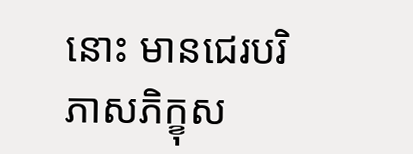នោះ មានជេរបរិភាសភិក្ខុស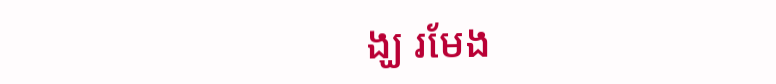ង្ឃ រមែង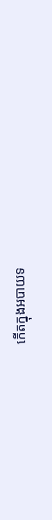កើតក្នុងអបាយទ